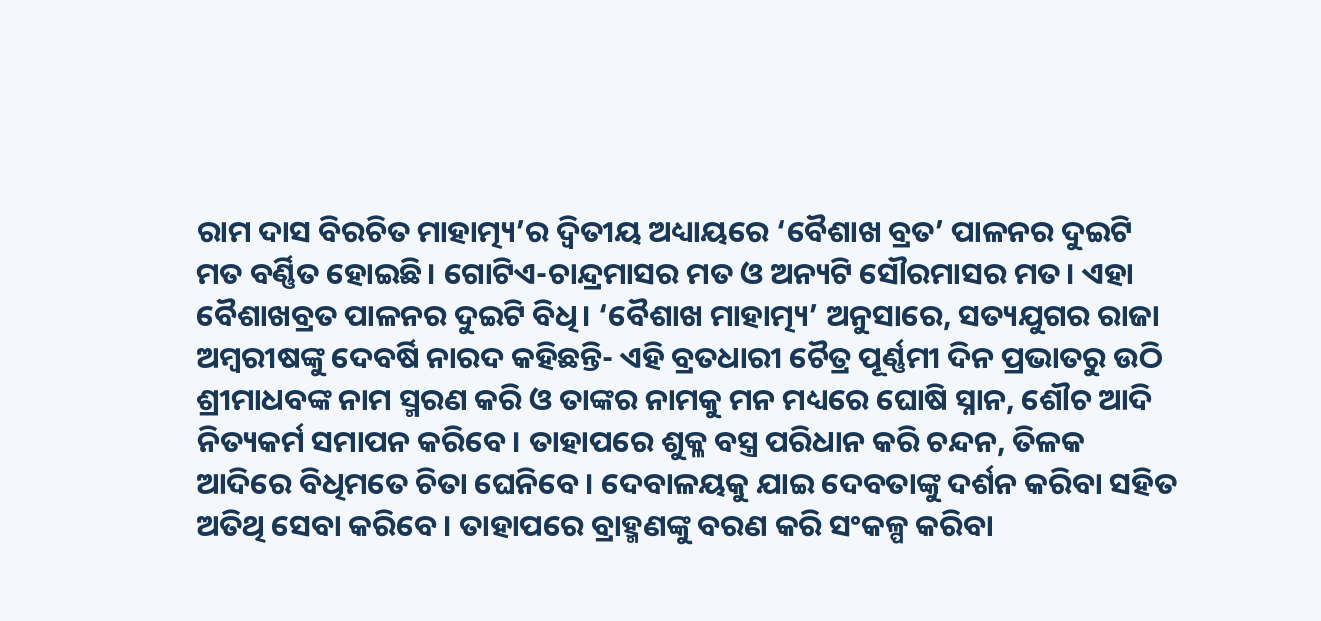ରାମ ଦାସ ବିରଚିତ ମାହାତ୍ମ୍ୟ’ର ଦ୍ବିତୀୟ ଅଧ୍ୟାୟରେ ‘ବୈଶାଖ ବ୍ରତ’ ପାଳନର ଦୁଇଟି ମତ ବର୍ଣ୍ଣିତ ହୋଇଛି। ଗୋଟିଏ-ଚାନ୍ଦ୍ରମାସର ମତ ଓ ଅନ୍ୟଟି ସୌରମାସର ମତ। ଏହା ବୈଶାଖବ୍ରତ ପାଳନର ଦୁଇଟି ବିଧି। ‘ବୈଶାଖ ମାହାତ୍ମ୍ୟ’ ଅନୁସାରେ, ସତ୍ୟଯୁଗର ରାଜା ଅମ୍ବରୀଷଙ୍କୁ ଦେବର୍ଷି ନାରଦ କହିଛନ୍ତି- ଏହି ବ୍ରତଧାରୀ ଚୈତ୍ର ପୂର୍ଣ୍ଣମୀ ଦିନ ପ୍ରଭାତରୁ ଉଠି ଶ୍ରୀମାଧବଙ୍କ ନାମ ସ୍ମରଣ କରି ଓ ତାଙ୍କର ନାମକୁ ମନ ମଧ୍ୟରେ ଘୋଷି ସ୍ନାନ, ଶୌଚ ଆଦି ନିତ୍ୟକର୍ମ ସମାପନ କରିବେ। ତାହାପରେ ଶୁକ୍ଳ ବସ୍ତ୍ର ପରିଧାନ କରି ଚନ୍ଦନ, ତିଳକ ଆଦିରେ ବିଧିମତେ ଚିତା ଘେନିବେ। ଦେବାଳୟକୁ ଯାଇ ଦେବତାଙ୍କୁ ଦର୍ଶନ କରିବା ସହିତ ଅତିଥି ସେବା କରିବେ। ତାହାପରେ ବ୍ରାହ୍ମଣଙ୍କୁ ବରଣ କରି ସଂକଳ୍ପ କରିବା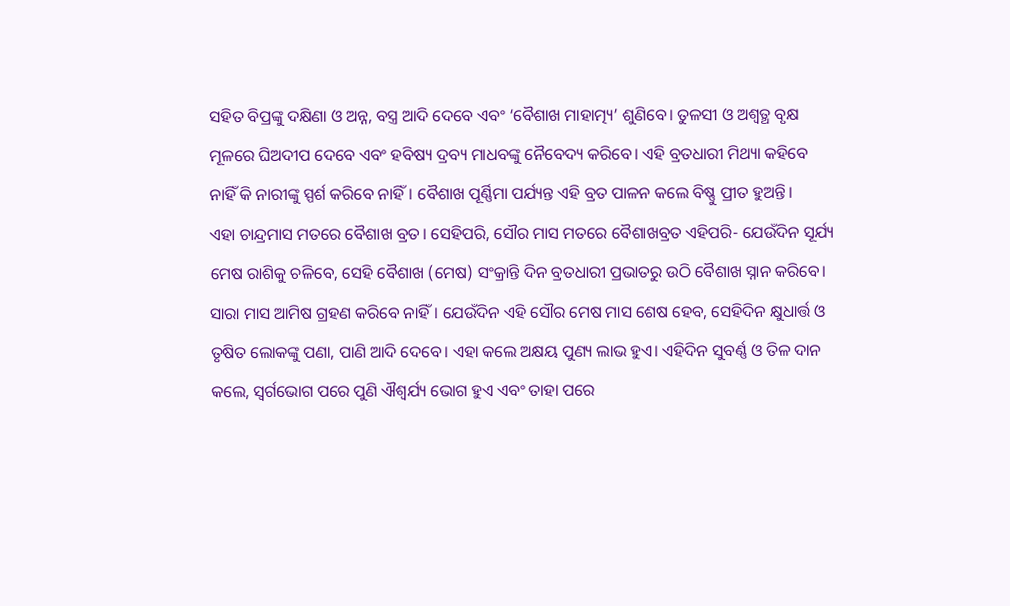ସହିତ ବିପ୍ରଙ୍କୁ ଦକ୍ଷିଣା ଓ ଅନ୍ନ, ବସ୍ତ୍ର ଆଦି ଦେବେ ଏବଂ ‘ବୈଶାଖ ମାହାତ୍ମ୍ୟ’ ଶୁଣିବେ। ତୁଳସୀ ଓ ଅଶ୍ବତ୍ଥ ବୃକ୍ଷ ମୂଳରେ ଘିଅଦୀପ ଦେବେ ଏବଂ ହବିଷ୍ୟ ଦ୍ରବ୍ୟ ମାଧବଙ୍କୁ ନୈବେଦ୍ୟ କରିବେ। ଏହି ବ୍ରତଧାରୀ ମିଥ୍ୟା କହିବେ ନାହିଁ କି ନାରୀଙ୍କୁ ସ୍ପର୍ଶ କରିବେ ନାହିଁ। ବୈଶାଖ ପୂର୍ଣ୍ଣିମା ପର୍ଯ୍ୟନ୍ତ ଏହି ବ୍ରତ ପାଳନ କଲେ ବିଷ୍ଣୁ ପ୍ରୀତ ହୁଅନ୍ତି।
ଏହା ଚାନ୍ଦ୍ରମାସ ମତରେ ବୈଶାଖ ବ୍ରତ। ସେହିପରି, ସୌର ମାସ ମତରେ ବୈଶାଖବ୍ରତ ଏହିପରି- ଯେଉଁଦିନ ସୂର୍ଯ୍ୟ ମେଷ ରାଶିକୁ ଚଳିବେ, ସେହି ବୈଶାଖ (ମେଷ) ସଂକ୍ରାନ୍ତି ଦିନ ବ୍ରତଧାରୀ ପ୍ରଭାତରୁ ଉଠି ବୈଶାଖ ସ୍ନାନ କରିବେ। ସାରା ମାସ ଆମିଷ ଗ୍ରହଣ କରିବେ ନାହିଁ। ଯେଉଁଦିନ ଏହି ସୌର ମେଷ ମାସ ଶେଷ ହେବ, ସେହିଦିନ କ୍ଷୁଧାର୍ତ୍ତ ଓ ତୃଷିତ ଲୋକଙ୍କୁ ପଣା, ପାଣି ଆଦି ଦେବେ। ଏହା କଲେ ଅକ୍ଷୟ ପୁଣ୍ୟ ଲାଭ ହୁଏ। ଏହିଦିନ ସୁବର୍ଣ୍ଣ ଓ ତିଳ ଦାନ କଲେ, ସ୍ବର୍ଗଭୋଗ ପରେ ପୁଣି ଐଶ୍ବର୍ଯ୍ୟ ଭୋଗ ହୁଏ ଏବଂ ତାହା ପରେ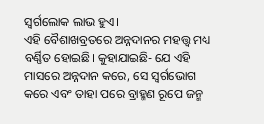ସ୍ବର୍ଗଲୋକ ଲାଭ ହୁଏ।
ଏହି ବୈଶାଖବ୍ରତରେ ଅନ୍ନଦାନର ମହତ୍ତ୍ବ ମଧ୍ୟ ବର୍ଣ୍ଣିତ ହୋଇଛି। କୁହାଯାଇଛି- ଯେ ଏହି ମାସରେ ଅନ୍ନଦାନ କରେ, ସେ ସ୍ବର୍ଗଭୋଗ କରେ ଏବଂ ତାହା ପରେ ବ୍ରାହ୍ମଣ ରୂପେ ଜନ୍ମ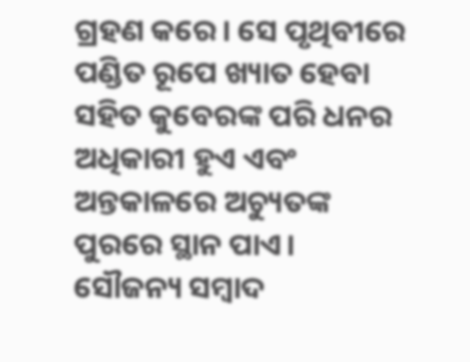ଗ୍ରହଣ କରେ। ସେ ପୃଥିବୀରେ ପଣ୍ଡିତ ରୂପେ ଖ୍ୟାତ ହେବା ସହିତ କୁବେରଙ୍କ ପରି ଧନର ଅଧିକାରୀ ହୁଏ ଏବଂ ଅନ୍ତକାଳରେ ଅଚ୍ୟୁତଙ୍କ ପୁରରେ ସ୍ଥାନ ପାଏ।
ସୌଜନ୍ୟ ସମ୍ବାଦ